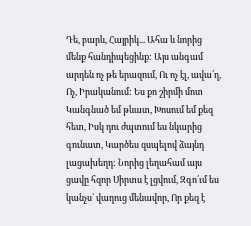Դե, բարև, Հայրիկ... Ահա և նորից մենք հանդիպեցինք: Այս անգամ արդեն ոչ թե երազում, Ու ոչ էլ, ավա՛ղ, Ոչ, Իրականում: Ես քո շիրմի մոտ Կանգնած եմ թևատ, Խոսում եմ քեզ հետ, Իսկ դու ժպտում ես նկարից գունատ, Կարծես զսպելով ձայնդ լացախեղդ: Նորից լեղահամ այս ցավը հզոր Սիրտս է լցվում, Զգո՛ւմ ես կանչս` վաղուց մենավոր, Որ քեզ է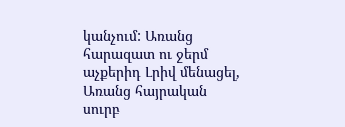կանչում: Առանց հարազատ ու ջերմ աչքերիդ Լրիվ մենացել, Առանց հայրական սուրբ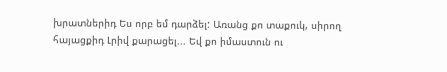խրատներիդ Ես որբ եմ դարձել: Առանց քո տաքուկ, սիրող հայացքիդ Լրիվ քարացել... Եվ քո իմաստուն ու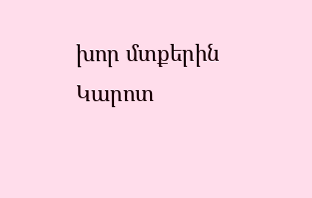խոր մտքերին Կարոտ